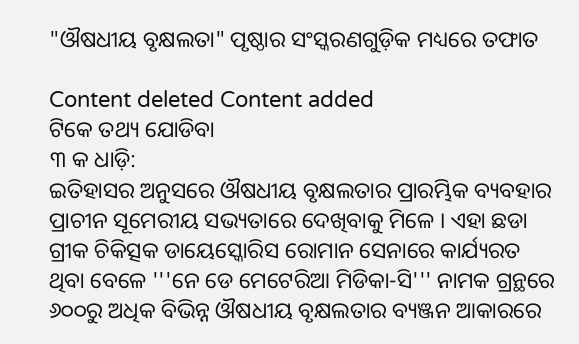"ଔଷଧୀୟ ବୃକ୍ଷଲତା" ପୃଷ୍ଠାର ସଂସ୍କରଣ‌ଗୁଡ଼ିକ ମଧ୍ୟରେ ତଫାତ

Content deleted Content added
ଟିକେ ତଥ୍ୟ ଯୋଡିବା
୩ କ ଧାଡ଼ି:
ଇତିହାସର ଅନୁସରେ ଔଷଧୀୟ ବୃକ୍ଷଲତାର ପ୍ରାରମ୍ଭିକ ବ୍ୟବହାର ପ୍ରାଚୀନ ସୂମେରୀୟ ସଭ୍ୟତାରେ ଦେଖିବାକୁ ମିଳେ । ଏହା ଛଡା ଗ୍ରୀକ ଚିକିତ୍ସକ ଡାୟେସ୍କୋରିସ ରୋମାନ ସେନାରେ କାର୍ଯ୍ୟରତ ଥିବା ବେଳେ '''ନେ ଡେ ମେଟେରିଆ ମିଡିକା-ସି''' ନାମକ ଗ୍ରନ୍ଥରେ ୬୦୦ରୁ ଅଧିକ ବିଭିନ୍ନ ଔଷଧୀୟ ବୃକ୍ଷଲତାର ବ୍ୟଞ୍ଜନ ଆକାରରେ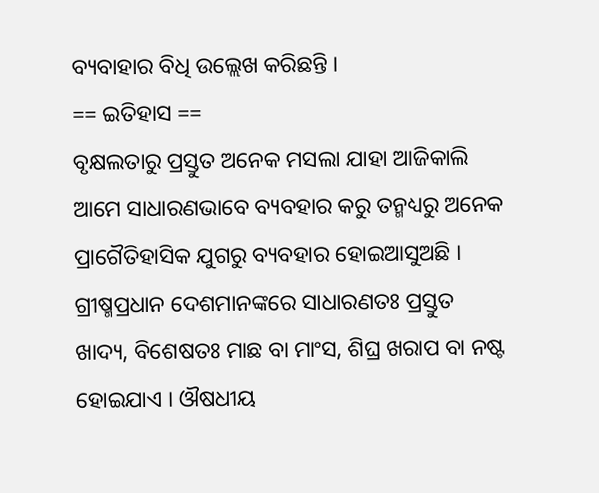ବ୍ୟବାହାର ବିଧି ଉଲ୍ଲେଖ କରିଛନ୍ତି ।
== ଇତିହାସ ==
ବୃକ୍ଷଲତାରୁ ପ୍ରସ୍ତୁତ ଅନେକ ମସଲା ଯାହା ଆଜିକାଲି ଆମେ ସାଧାରଣଭାବେ ବ୍ୟବହାର କରୁ ତନ୍ମଧ୍ୟରୁ ଅନେକ ପ୍ରାଗୈତିହାସିକ ଯୁଗରୁ ବ୍ୟବହାର ହୋଇଆସୁଅଛି । ଗ୍ରୀଷ୍ମପ୍ରଧାନ ଦେଶମାନଙ୍କରେ ସାଧାରଣତଃ ପ୍ରସ୍ତୁତ ଖାଦ୍ୟ, ବିଶେଷତଃ ମାଛ ବା ମାଂସ, ଶିଘ୍ର ଖରାପ ବା ନଷ୍ଟ ହୋଇଯାଏ । ଔଷଧୀୟ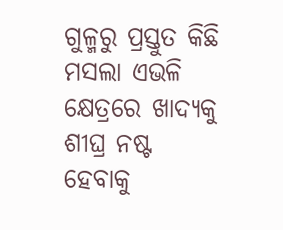ଗୁଳ୍ମରୁ ପ୍ରସ୍ତୁତ କିଛି ମସଲା ଏଭଳି କ୍ଷେତ୍ରରେ ଖାଦ୍ୟକୁ ଶୀଘ୍ର ନଷ୍ଟ ହେବାକୁ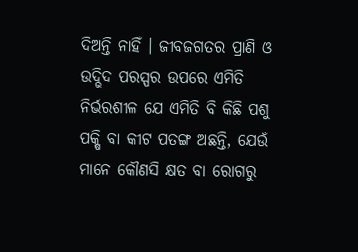ଦିଅନ୍ତି ନାହିଁ । ଜୀବଜଗତର ପ୍ରାଣି ଓ ଉଦ୍ଭିଦ ପରସ୍ପର ଉପରେ ଏମିତି ନିର୍ଭରଶୀଳ ଯେ ଏମିତି ବି କିଛି ପଶୁ ପକ୍ଷି ବା କୀଟ ପତଙ୍ଗ ଅଛନ୍ତି, ଯେଉଁ ମାନେ କୌଣସି କ୍ଷତ ବା ରୋଗରୁ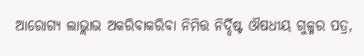ଆରୋଗ୍ୟ ଲାଭ୍ଲାଭ ଅକରିବାକରିବା ନିମିତ୍ତ ନିର୍ଦ୍ଦିଷ୍ଟ ଔଷଧୀୟ ଗୁଳ୍ମର ପତ୍ର,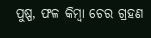ପୁଷ୍ପ, ଫଳ କିମ୍ବା ଚେର ଗ୍ରହଣ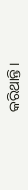କରିଥାନ୍ତି ।